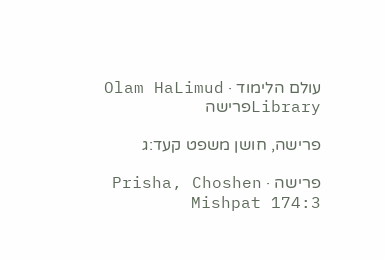עולם הלימוד · Olam HaLimud
Libraryפרישה

פרישה, חושן משפט קעד:ג

פרישה · Prisha, Choshen Mishpat 174:3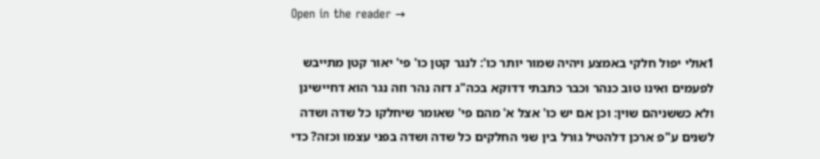Open in the reader →

1אולי יפול חלקי באמצע ויהיה שמור יותר כו': לנגר קטן כו' פי' יאור קטן מתייבש לפעמים ואינו טוב כנהר וכבר כתבתי דדוקא בכה"ג דזה נהר וזה נגר הוא דחיישינן ולא כששניהם שוין: וכן אם יש כו' אצל א' מהם פי' שאומר שיחלקו כל שדה ושדה לשנים ע"פ ארכן דלהטיל גורל בין שני החלקים כל שדה ושדה בפני עצמו וכזה? כדי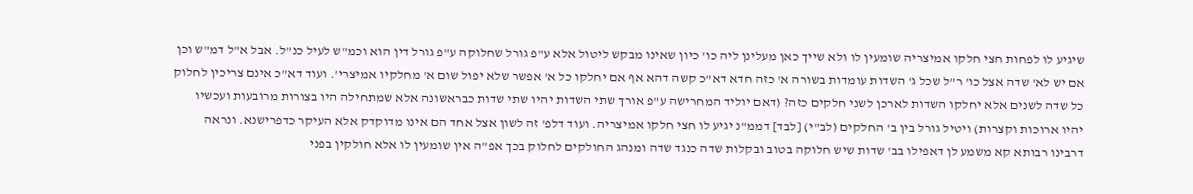שיגיע לו לפחות חצי חלקו אמיצריה שומעין לו ולא שייך כאן מעלינן ליה כו' כיון שאינו מבקש ליטול אלא ע"פ גורל שחלוקה ע"פ גורל דין הוא וכמ"ש לעיל כנ"ל. אבל א"ל דמ"ש וכן אם יש לא' שדה אצל כו' ר"ל שכל ג' השדות עומדות בשורה א' כזה חדא דא"כ קשה דהא אף אם יחלקו כל א' אפשר שלא יפול שום א' מחלקיו אמיצרי'. ועוד דא"כ אינם צריכין לחלוק כל שדה לשנים אלא יחלקו השדות לארכן לשני חלקים כזה? (דאם יוליד המחרישה ע"פ אורך שתי השדות יהיו שתי שדות כבראשונה אלא שמתחילה היו בצורות מרובעות ועכשיו יהיו ארוכות וקצרות) ויטיל גורל בין ב' החלקים (לב"י) [לבד] דממ"נ יגיע לו חצי חלקו אמיצריה. ועוד דלפ' זה לשון אצל אחד הם אינו מדוקדק אלא העיקר כדפרישנא. ונראה דרבינו רבותא קא משמע לן דאפילו בב' שדות שיש חלוקה בטוב ובקלות שדה כנגד שדה ומנהג החולקים לחלוק בכך אפ"ה אין שומעין לו אלא חולקין בפני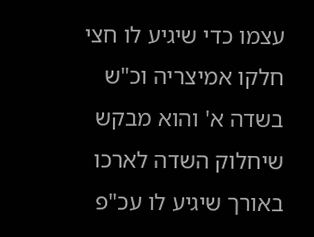עצמו כדי שיגיע לו חצי חלקו אמיצריה וכ"ש בשדה א' והוא מבקש שיחלוק השדה לארכו באורך שיגיע לו עכ"פ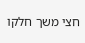חצי משך חלקו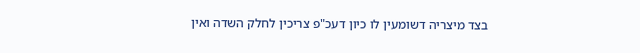בצד מיצריה דשומעין לו כיון דעכ"פ צריכין לחלק השדה ואין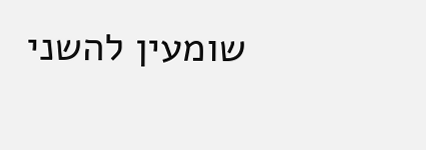שומעין להשני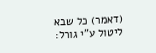(דאמר) כל שבא ליטול ע"י גורל: